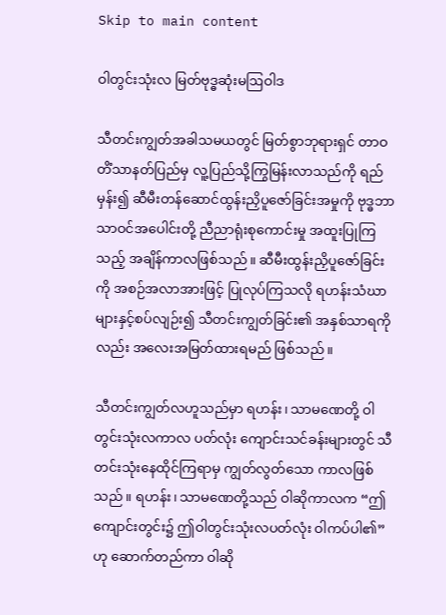Skip to main content

ဝါတွင်းသုံးလ မြတ်ဗုဒ္ဓဆုံးမဩဝါဒ

သီတင်းကျွတ်အခါသမယတွင် မြတ်စွာဘုရားရှင် တာဝတိံသာနတ်ပြည်မှ လူ့ပြည်သို့ကြွမြန်းလာသည်ကို ရည်မှန်း၍ ဆီမီးတန်ဆောင်ထွန်းညှိပူဇော်ခြင်းအမှုကို ဗုဒ္ဓဘာသာဝင်အပေါင်းတို့ ညီညာရုံးစုကောင်းမှု အထူးပြုကြသည့် အချိန်ကာလဖြစ်သည်။ ဆီမီးထွန်းညှိပူဇော်ခြင်းကို အစဉ်အလာအားဖြင့် ပြုလုပ်ကြသလို ရဟန်းသံဃာများနှင့်စပ်လျဉ်း၍ သီတင်းကျွတ်ခြင်း၏ အနှစ်သာရကိုလည်း အလေးအမြတ်ထားရမည် ဖြစ်သည်။

သီတင်းကျွတ်လဟူသည်မှာ ရဟန်း၊ သာမဏေတို့ ဝါတွင်းသုံးလကာလ ပတ်လုံး ကျောင်းသင်ခန်းများတွင် သီတင်းသုံးနေထိုင်ကြရာမှ ကျွတ်လွတ်သော ကာလဖြစ်သည်။ ရဟန်း၊ သာမဏေတို့သည် ဝါဆိုကာလက “ဤကျောင်းတွင်း၌ ဤဝါတွင်းသုံးလပတ်လုံး ဝါကပ်ပါ၏” ဟု ဆောက်တည်ကာ ဝါဆို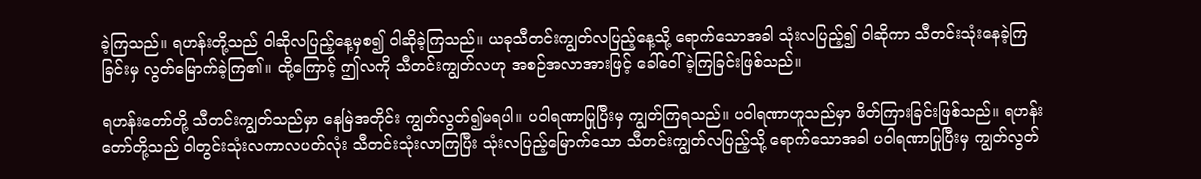ခဲ့ကြသည်။ ရဟန်းတို့သည် ဝါဆိုလပြည့်နေ့မှစ၍ ဝါဆိုခဲ့ကြသည်။ ယခုသီတင်းကျွတ်လပြည့်နေ့သို့ ရောက်သောအခါ သုံးလပြည့်၍ ဝါဆိုကာ သီတင်းသုံးနေခဲ့ကြခြင်းမှ လွတ်မြောက်ခဲ့ကြ၏။ ထို့ကြောင့် ဤလကို သီတင်းကျွတ်လဟု အစဉ်အလာအားဖြင့် ခေါ်ဝေါ် ခဲ့ကြခြင်းဖြစ်သည်။

ရဟန်းတော်တို့ သီတင်းကျွတ်သည်မှာ နေမြဲအတိုင်း ကျွတ်လွတ်၍မရပါ။ ပဝါရဏာပြုပြီးမှ ကျွတ်ကြရသည်။ ပဝါရဏာဟူသည်မှာ ဖိတ်ကြားခြင်းဖြစ်သည်။ ရဟန်းတော်တို့သည် ဝါတွင်းသုံးလကာလပတ်လုံး သီတင်းသုံးလာကြပြီး သုံးလပြည့်မြောက်သော သီတင်းကျွတ်လပြည့်သို့ ရောက်သောအခါ ပဝါရဏာပြုပြီးမှ ကျွတ်လွတ်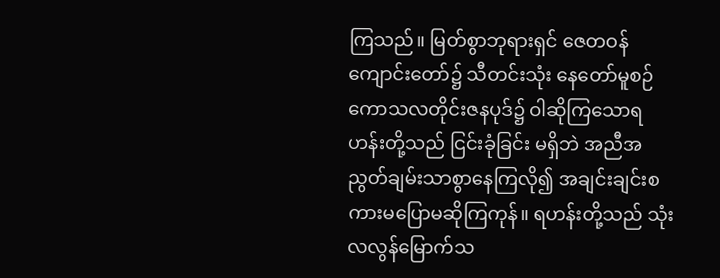ကြသည်။ မြတ်စွာဘုရားရှင် ဇေတဝန်ကျောင်းတော်၌ သီတင်းသုံး နေတော်မူစဉ် ကောသလတိုင်းဇနပုဒ်၌ ဝါဆိုကြသောရဟန်းတို့သည် ငြင်းခုံခြင်း မရှိဘဲ အညီအညွတ်ချမ်းသာစွာနေကြလို၍ အချင်းချင်းစကားမပြောမဆိုကြကုန်။ ရဟန်းတို့သည် သုံးလလွန်မြောက်သ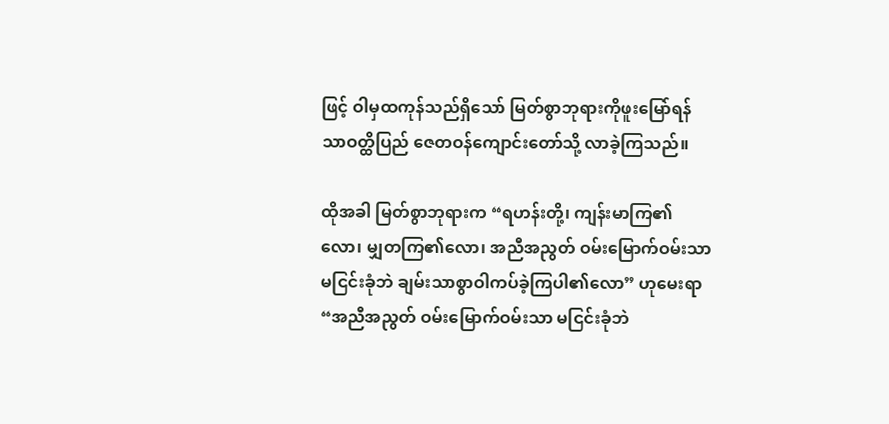ဖြင့် ဝါမှထကုန်သည်ရှိသော် မြတ်စွာဘုရားကိုဖူးမြော်ရန် သာဝတ္ထိပြည် ဇေတဝန်ကျောင်းတော်သို့ လာခဲ့ကြသည်။

ထိုအခါ မြတ်စွာဘုရားက “ရဟန်းတို့၊ ကျန်းမာကြ၏လော၊ မျှတကြ၏လော၊ အညီအညွတ် ဝမ်းမြောက်ဝမ်းသာ မငြင်းခုံဘဲ ချမ်းသာစွာဝါကပ်ခဲ့ကြပါ၏လော” ဟုမေးရာ “အညီအညွတ် ဝမ်းမြောက်ဝမ်းသာ မငြင်းခုံဘဲ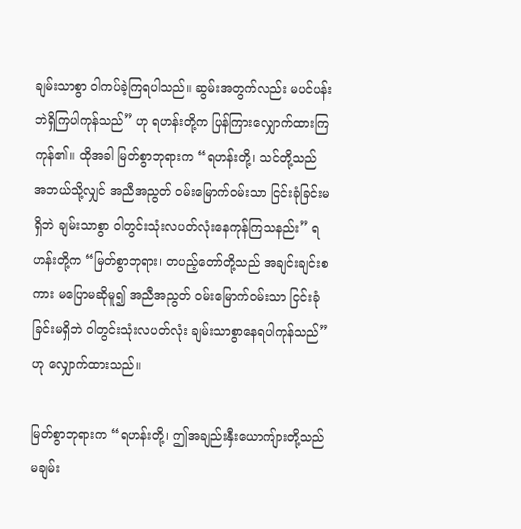ချမ်းသာစွာ ဝါကပ်ခဲ့ကြရပါသည်။ ဆွမ်းအတွက်လည်း မပင်ပန်းဘဲရှိကြပါကုန်သည်” ဟု ရဟန်းတို့က ပြန်ကြားလျှောက်ထားကြကုန်၏။ ထိုအခါ မြတ်စွာဘုရားက “ရဟန်းတို့၊ သင်တို့သည် အဘယ်သို့လျှင် အညီအညွတ် ဝမ်းမြောက်ဝမ်းသာ ငြင်းခုံခြင်းမရှိဘဲ ချမ်းသာစွာ ဝါတွင်းသုံးလပတ်လုံးနေကုန်ကြသနည်း” ရဟန်းတို့က “မြတ်စွာဘုရား၊ တပည့်တော်တို့သည် အချင်းချင်းစကား မပြောမဆိုမူ၍ အညီအညွတ် ဝမ်းမြောက်ဝမ်းသာ ငြင်းခုံခြင်းမရှိဘဲ ဝါတွင်းသုံးလပတ်လုံး ချမ်းသာစွာနေရပါကုန်သည်” ဟု လျှောက်ထားသည်။

မြတ်စွာဘုရားက “ရဟန်းတို့၊ ဤအချည်းနှီးယောကျ်ားတို့သည် မချမ်း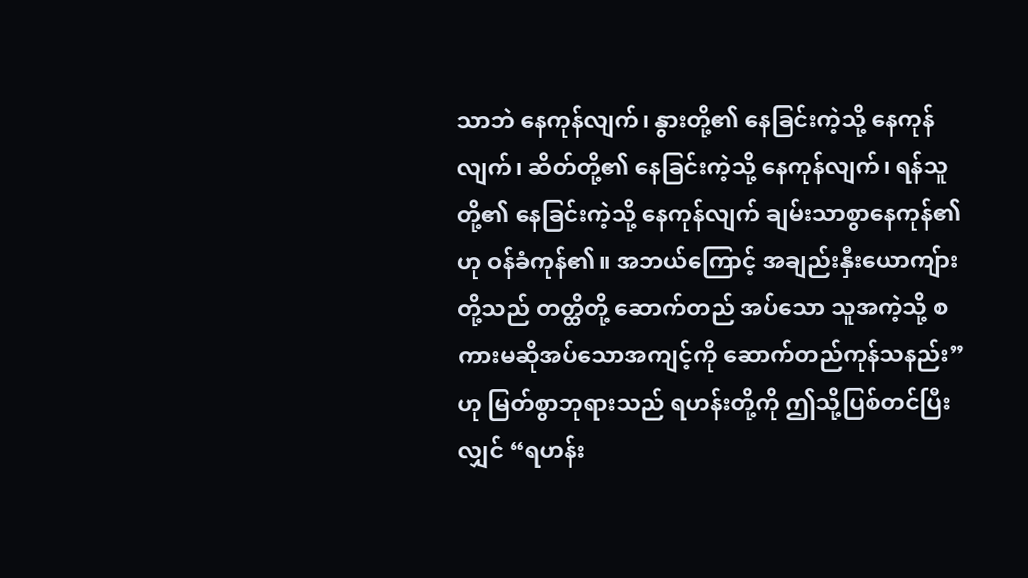သာဘဲ နေကုန်လျက်၊ နွားတို့၏ နေခြင်းကဲ့သို့ နေကုန်လျက်၊ ဆိတ်တို့၏ နေခြင်းကဲ့သို့ နေကုန်လျက်၊ ရန်သူတို့၏ နေခြင်းကဲ့သို့ နေကုန်လျက် ချမ်းသာစွာနေကုန်၏ဟု ဝန်ခံကုန်၏။ အဘယ်ကြောင့် အချည်းနှီးယောကျ်ားတို့သည် တတ္ထိတို့ ဆောက်တည် အပ်သော သူအကဲ့သို့ စကားမဆိုအပ်သောအကျင့်ကို ဆောက်တည်ကုန်သနည်း” ဟု မြတ်စွာဘုရားသည် ရဟန်းတို့ကို ဤသို့ပြစ်တင်ပြီးလျှင် “ရဟန်း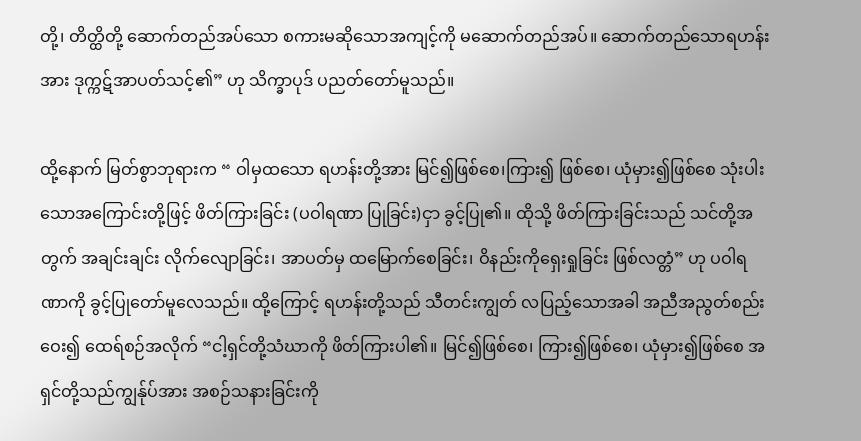တို့၊ တိတ္ထိတို့ ဆောက်တည်အပ်သော စကားမဆိုသောအကျင့်ကို မဆောက်တည်အပ်။ ဆောက်တည်သောရဟန်းအား ဒုက္ကဋ်အာပတ်သင့်၏” ဟု သိက္ခာပုဒ် ပညတ်တော်မူသည်။

ထို့နောက် မြတ်စွာဘုရားက “ ဝါမှထသော ရဟန်းတို့အား မြင်၍ဖြစ်စေ၊ကြား၍ ဖြစ်စေ၊ ယုံမှား၍ဖြစ်စေ သုံးပါးသောအကြောင်းတို့ဖြင့် ဖိတ်ကြားခြင်း (ပဝါရဏာ ပြုခြင်း)ငှာ ခွင့်ပြု၏။ ထိုသို့ ဖိတ်ကြားခြင်းသည် သင်တို့အတွက် အချင်းချင်း လိုက်လျောခြင်း၊ အာပတ်မှ ထမြောက်စေခြင်း၊ ဝိနည်းကိုရှေးရှုခြင်း ဖြစ်လတ္တံ” ဟု ပဝါရဏာကို ခွင့်ပြုတော်မူလေသည်။ ထို့ကြောင့် ရဟန်းတို့သည် သီတင်းကျွတ် လပြည့်သောအခါ အညီအညွတ်စည်းဝေး၍ ထေရ်စဉ်အလိုက် “ငါ့ရှင်တို့သံဃာကို ဖိတ်ကြားပါ၏။ မြင်၍ဖြစ်စေ၊ ကြား၍ဖြစ်စေ၊ ယုံမှား၍ဖြစ်စေ အရှင်တို့သည်ကျွန်ုပ်အား အစဉ်သနားခြင်းကို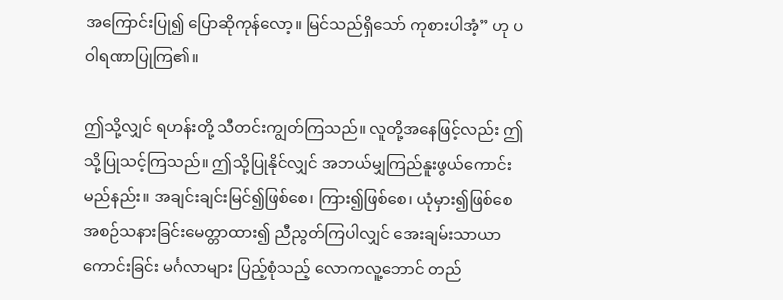အကြောင်းပြု၍ ပြောဆိုကုန်လော့။ မြင်သည်ရှိသော် ကုစားပါအံ့” ဟု ပဝါရဏာပြုကြ၏။

ဤသို့လျှင် ရဟန်းတို့ သီတင်းကျွတ်ကြသည်။ လူတို့အနေဖြင့်လည်း ဤသို့ပြုသင့်ကြသည်။ ဤသို့ပြုနိုင်လျှင် အဘယ်မျှကြည်နူးဖွယ်ကောင်းမည်နည်း။ အချင်းချင်းမြင်၍ဖြစ်စေ၊ ကြား၍ဖြစ်စေ၊ ယုံမှား၍ဖြစ်စေ အစဉ်သနားခြင်းမေတ္တာထား၍ ညီညွတ်ကြပါလျှင် အေးချမ်းသာယာ ကောင်းခြင်း မင်္ဂလာများ ပြည့်စုံသည့် လောကလူ့ဘောင် တည်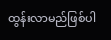ထွန်းလာမည်ဖြစ်ပါ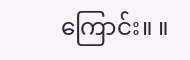ကြောင်း။ ။